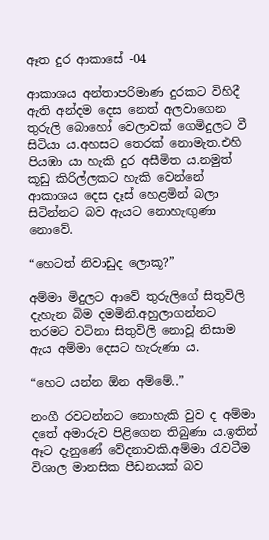ඈත දුර ආකාසේ -04

ආකාශය අන්තාපරිමාණ දුරකට විහිදී ඇති අන්දම දෙස නෙත් අලවාගෙන තුරුලි බොහෝ වෙලාවක් ගෙමිදුලට වී සිටියා ය.අහසට තෙරක් නොමැත.එහි පියඹා යා හැකි දුර අසීමිත ය.නමුත් කූඩු කිරිල්ලකට හැකි වෙන්නේ ආකාශය දෙස දෑස් හෙළමින් බලා සිටින්නට බව ඇයට නොහැඟුණා නොවේ.

“හෙටත් නිවාඩුද ලොකූ?”

අම්මා මිදුලට ආවේ තුරුලිගේ සිතුවිලි දැහැන බිම දමමිනි.අහුලාගන්නට තරමට වටිනා සිතුවිලි නොවූ නිසාම ඇය අම්මා දෙසට හැරුණා ය.

“හෙට යන්න ඕන අම්මේ..”

නංගී රවටන්නට නොහැකි වුව ද අම්මා දතේ අමාරුව පිළිගෙන තිබුණා ය.ඉතින් ඈට දැනුණේ වේදනාවකි.අම්මා රැවටීම විශාල මානසික පීඩනයක් බව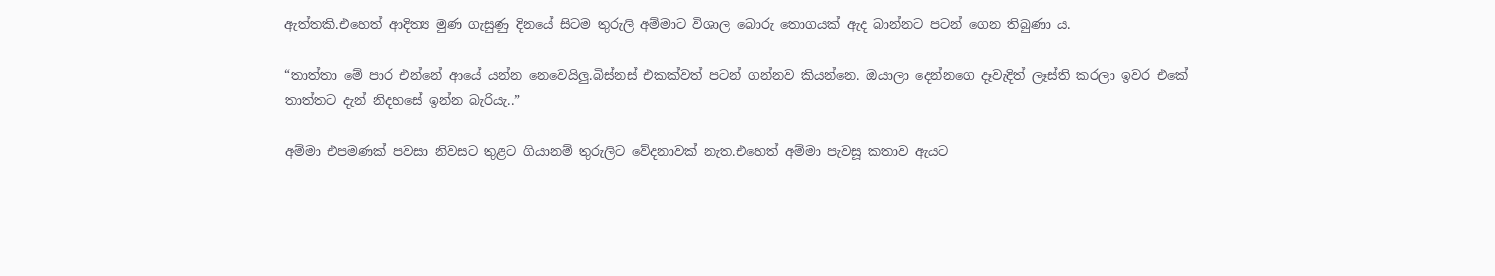ඇත්තකි.එහෙත් ආදිත්‍ය මුණ ගැසුණු දිනයේ සිටම තුරුලි අම්මාට විශාල බොරු තොගයක් ඇද බාන්නට පටන් ගෙන තිබුණා ය.

“තාත්තා මේ පාර එන්නේ ආයේ යන්න නෙවෙයිලු.බිස්නස් එකක්වත් පටන් ගන්නව කියන්නෙ. ඔයාලා දෙන්නගෙ දෑවැදිත් ලෑස්ති කරලා ඉවර එකේ තාත්තට දැන් නිදහසේ ඉන්න බැරියැ..”

අම්මා එපමණක් පවසා නිවසට තුළට ගියානම් තුරුලිට වේදනාවක් නැත.එහෙත් අම්මා පැවසූ කතාව ඇයට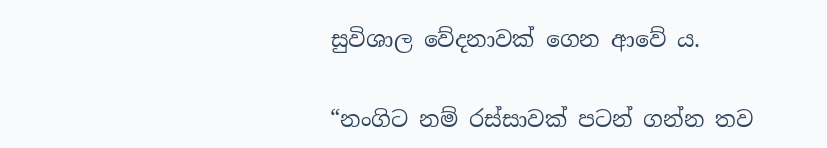සුවිශාල වේදනාවක් ගෙන ආවේ ය.

“නංගිට නම් රස්සාවක් පටන් ගන්න තව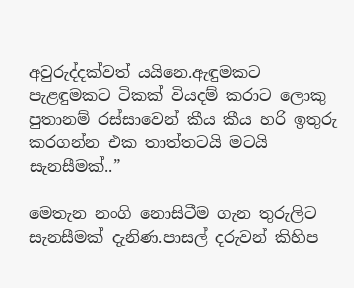අවුරුද්දක්වත් යයිනෙ.ඇඳුමකට පැළඳුමකට ටිකක් වියදම් කරාට ලොකු පුතානම් රස්සාවෙන් කීය කීය හරි ඉතුරු කරගන්න එක තාත්තටයි මටයි සැනසීමක්..”

මෙතැන නංගි නොසිටීම ගැන තුරුලිට සැනසීමක් දැනිණ.පාසල් දරුවන් කිහිප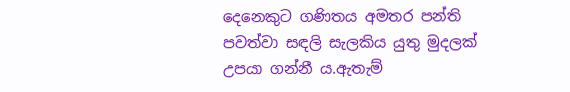දෙනෙකුට ගණිතය අමතර පන්ති පවත්වා සඳලි සැලකිය යුතු මුදලක් උපයා ගන්නී ය.ඇතැම්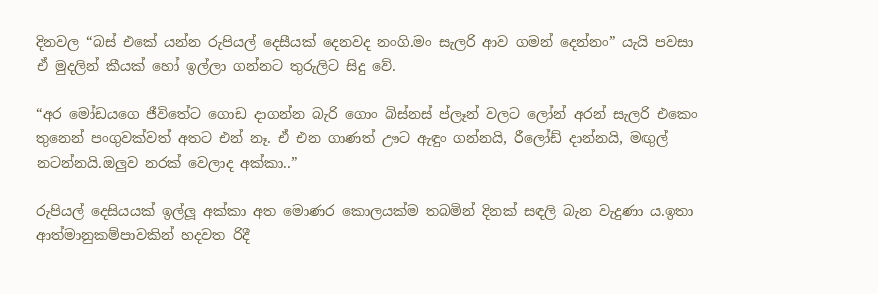දිනවල “බස් එකේ යන්න රුපියල් දෙසීයක් දෙනවද නංගි.මං සැලරි ආව ගමන් දෙන්නං” යැයි පවසා ඒ මුදලින් කීයක් හෝ ඉල්ලා ගන්නට තුරුලිට සිදු වේ.

“අර මෝඩයගෙ ජීවිතේට ගොඩ දාගන්න බැරි ගොං බිස්නස් ප්ලෑන් වලට ලෝන් අරන් සැලරි එකෙං තුනෙන් පංගුවක්වත් අතට එන් නෑ. ඒ එන ගාණත් ඌට ඇඳුං ගන්නයි, රීලෝඩ් දාන්නයි, මඟුල් නටන්නයි.ඔලුව නරක් වෙලාද අක්කා..”

රුපියල් දෙසියයක් ඉල්ලූ අක්කා අත මොණර කොලයක්ම තබමින් දිනක් සඳලි බැන වැදුණා ය.ඉතා ආත්මානුකම්පාවකින් හදවත රිදී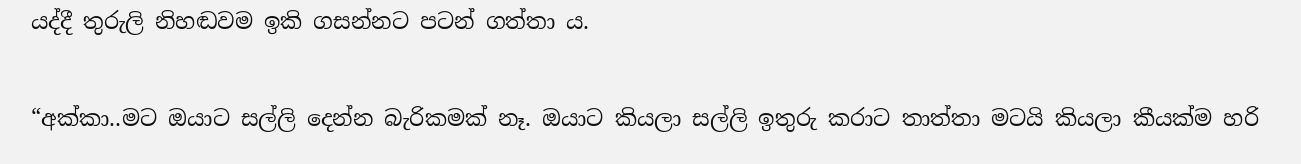යද්දී තුරුලි නිහඬවම ඉකි ගසන්නට පටන් ගත්තා ය.

“අක්කා..මට ඔයාට සල්ලි දෙන්න බැරිකමක් නෑ. ඔයාට කියලා සල්ලි ඉතුරු කරාට තාත්තා මටයි කියලා කීයක්ම හරි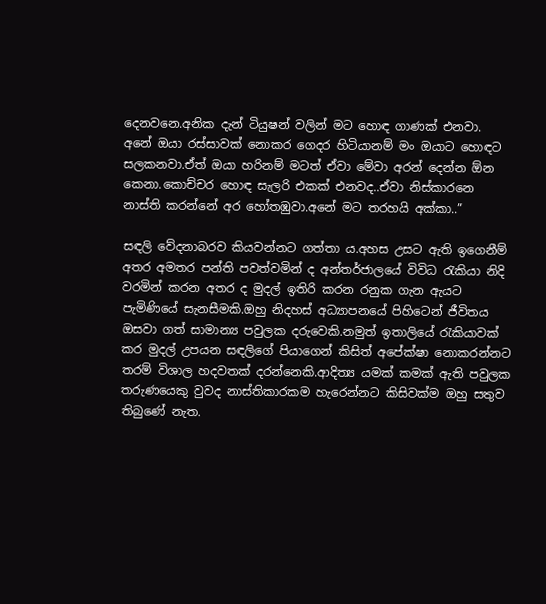දෙනවනෙ.අනික දැන් ටියුෂන් වලින් මට හොඳ ගාණක් එනවා. අනේ ඔයා රස්සාවක් නොකර ගෙදර හිටියානම් මං ඔයාට හොඳට සලකනවා.ඒත් ඔයා හරිනම් මටත් ඒවා මේවා අරන් දෙන්න ඕන කෙනා.කොච්චර හොඳ සැලරි එකක් එනවද..ඒවා නිස්කාරනෙ නාස්ති කරන්නේ අර හෝතඹුවා.අනේ මට තරහයි අක්කා..”

සඳලි වේදනාබරව කියවන්නට ගත්තා ය.අහස උසට ඇති ඉගෙනීම් අතර අමතර පන්ති පවත්වමින් ද අන්තර්ජාලයේ විවිධ රැකියා නිදි වරමින් කරන අතර ද මුදල් ඉතිරි කරන රනුක ගැන ඇයට පැමිණියේ සැනසීමකි.ඔහු නිදහස් අධ්‍යාපනයේ පිහිටෙන් ජීවිතය ඔසවා ගත් සාමාන්‍ය පවුලක දරුවෙකි.නමුත් ඉතාලියේ රැකියාවක් කර මුදල් උපයන සඳලිගේ පියාගෙන් කිසිත් අපේක්ෂා නොකරන්නට තරම් විශාල හදවතක් දරන්නෙකි.ආදිත්‍ය යමක් කමක් ඇති පවුලක තරුණයෙකු වුවද නාස්තිකාරකම හැරෙන්නට කිසිවක්ම ඔහු සතුව තිබුණේ නැත.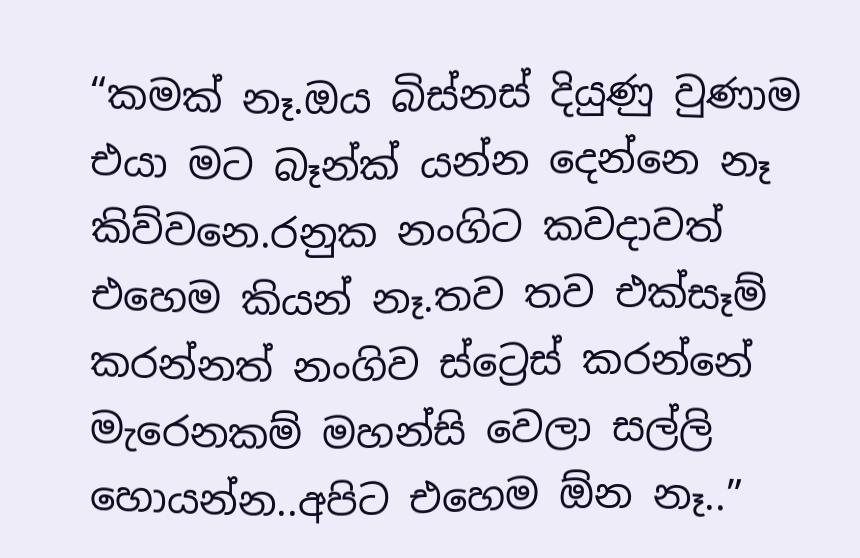“කමක් නෑ.ඔය බිස්නස් දියුණු වුණාම එයා මට බෑන්ක් යන්න දෙන්නෙ නෑ කිව්වනෙ.රනුක නංගිට කවදාවත් එහෙම කියන් නෑ.තව තව එක්සෑම් කරන්නත් නංගිව ස්ට්‍රෙස් කරන්නේ මැරෙනකම් මහන්සි වෙලා සල්ලි හොයන්න..අපිට එහෙම ඕන නෑ..”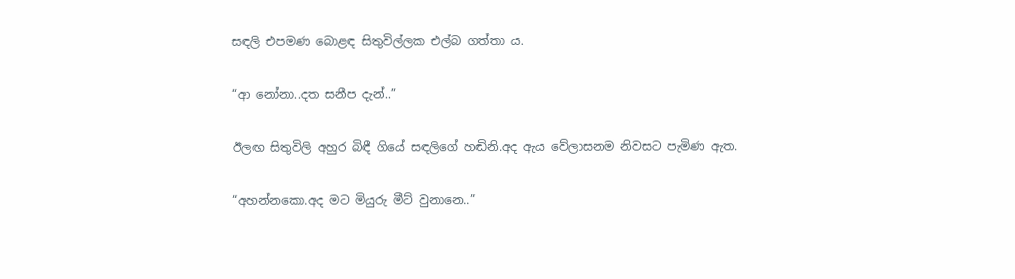සඳලි එපමණ බොළඳ සිතුවිල්ලක එල්බ ගත්තා ය.

“ආ නෝනා..දත සනීප දැන්..”

ඊලඟ සිතුවිලි අහුර බිඳී ගියේ සඳලිගේ හඬිනි.අද ඇය වේලාසනම නිවසට පැමිණ ඇත.

“අහන්නකො.අද මට මියුරු මීට් වුනානෙ..”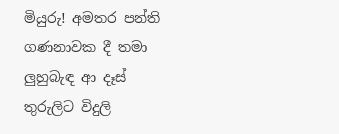මියුරු! අමතර පන්ති ගණනාවක දී තමා ලුහුබැඳ ආ දෑස් තුරුලිට විදුලි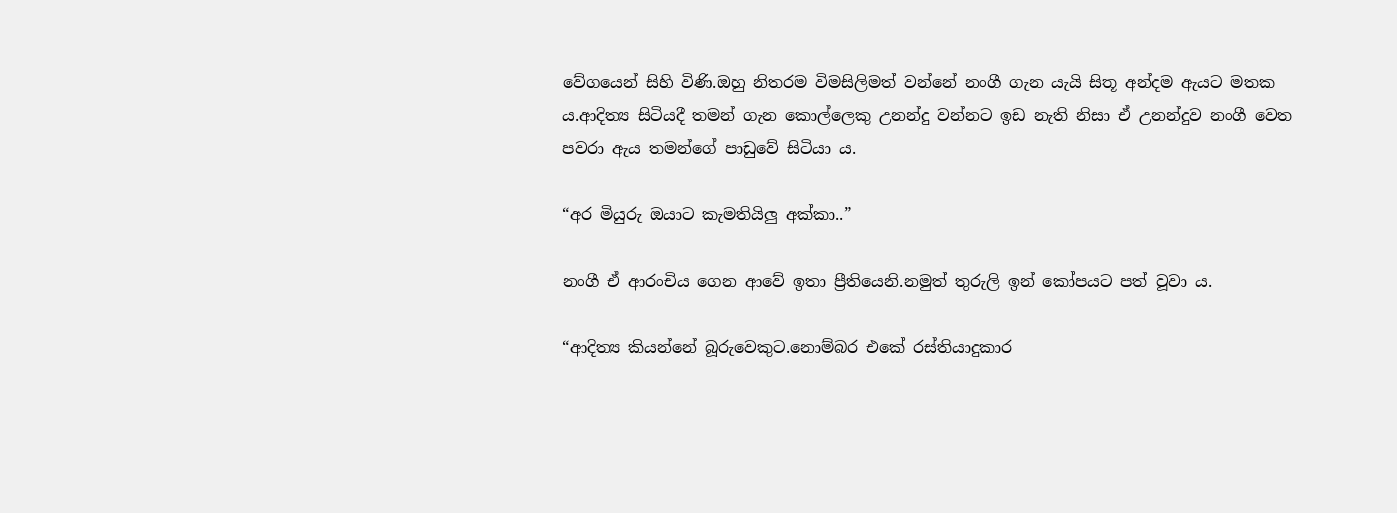වේගයෙන් සිහි විණි.ඔහු නිතරම විමසිලිමත් වන්නේ නංගී ගැන යැයි සිතූ අන්දම ඇයට මතක ය.ආදිත්‍ය සිටියදී තමන් ගැන කොල්ලෙකු උනන්දු වන්නට ඉඩ නැති නිසා ඒ උනන්දුව නංගී වෙත පවරා ඇය තමන්ගේ පාඩුවේ සිටියා ය.

“අර මියුරු ඔයාට කැමතියිලු අක්කා..”

නංගී ඒ ආරංචිය ගෙන ආවේ ඉතා ප්‍රීතියෙනි.නමුත් තුරුලි ඉන් කෝපයට පත් වූවා ය.

“ආදිත්‍ය කියන්නේ බූරුවෙකුට.නොම්බර එකේ රස්තියාදුකාර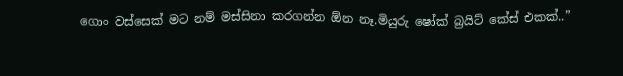ගොං වස්සෙක් මට නම් මස්සිනා කරගන්න ඕන නෑ.මියුරු ෂෝක් බ්‍රයිට් කේස් එකක්..”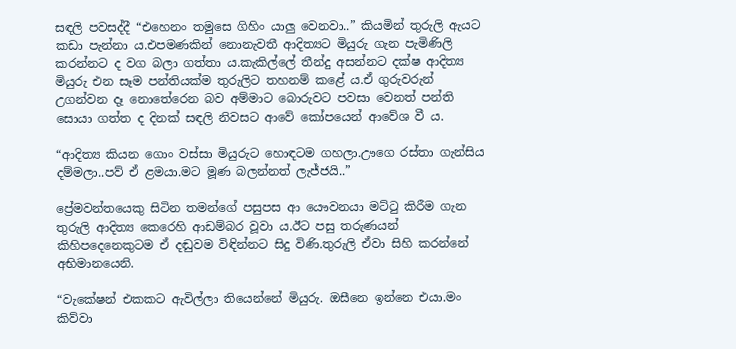සඳලි පවසද්දී “එහෙනං තමුසෙ ගිහිං යාලු වෙනවා..” කියමින් තුරුලි ඇයට කඩා පැන්නා ය.එපමණකින් නොනැවතී ආදිත්‍යට මියුරු ගැන පැමිණිලි කරන්නට ද වග බලා ගත්තා ය.කැකිල්ලේ තීන්දු අසන්නට දක්ෂ ආදිත්‍ය මියුරු එන සෑම පන්තියක්ම තුරුලිට තහනම් කළේ ය.ඒ ගුරුවරුන් උගන්වන දෑ නොතේරෙන බව අම්මාට බොරුවට පවසා වෙනත් පන්ති සොයා ගත්ත ද දිනක් සඳලි නිවසට ආවේ කෝපයෙන් ආවේශ වී ය.

“ආදිත්‍ය කියන ගොං වස්සා මියුරුට හොඳටම ගහලා.ඌගෙ රස්තා ගැන්සිය දම්මලා..පව් ඒ ළමයා.මට මූණ බලන්නත් ලැජ්ජයි..”

ප්‍රේමවන්තයෙකු සිටින තමන්ගේ පසුපස ආ යෞවනයා මට්ටු කිරීම ගැන තුරුලි ආදිත්‍ය කෙරෙහි ආඩම්බර වූවා ය.ඊට පසු තරුණයන් කිහිපදෙනෙකුටම ඒ දඬුවම විඳින්නට සිදු විණි.තුරුලි ඒවා සිහි කරන්නේ අභිමානයෙනි.

“වැකේෂන් එකකට ඇවිල්ලා තියෙන්නේ මියුරු. ඔසීනෙ ඉන්නෙ එයා.මං කිව්වා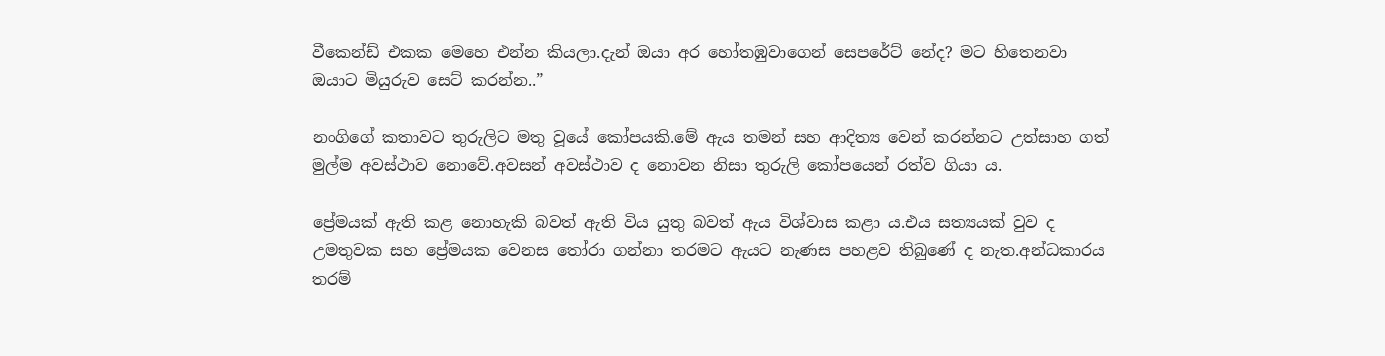වීකෙන්ඩ් එකක මෙහෙ එන්න කියලා.දැන් ඔයා අර හෝතඹුවාගෙන් සෙපරේට් නේද? මට හිතෙනවා ඔයාට මියුරුව සෙට් කරන්න..”

නංගිගේ කතාවට තුරුලිට මතු වූයේ කෝපයකි.මේ ඇය තමන් සහ ආදිත්‍ය වෙන් කරන්නට උත්සාහ ගත් මුල්ම අවස්ථාව නොවේ.අවසන් අවස්ථාව ද නොවන නිසා තුරුලි කෝපයෙන් රත්ව ගියා ය.

ප්‍රේමයක් ඇති කළ නොහැකි බවත් ඇති විය යුතු බවත් ඇය විශ්වාස කළා ය.එය සත්‍යයක් වුව ද උමතුවක සහ ප්‍රේමයක වෙනස තෝරා ගන්නා තරමට ඇයට නැණස පහළව තිබුණේ ද නැත.අන්ධකාරය තරම්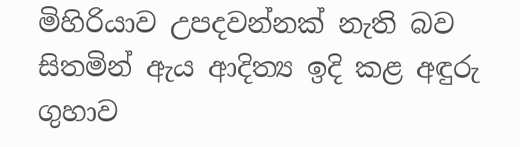මිහිරියාව උපදවන්නක් නැති බව සිතමින් ඇය ආදිත්‍ය ඉදි කළ අඳුරු ගුහාව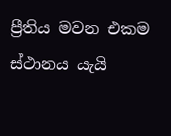ප්‍රීතිය මවන එකම ස්ථානය යැයි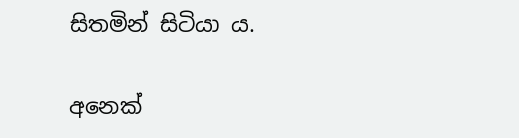සිතමින් සිටියා ය.

අනෙක්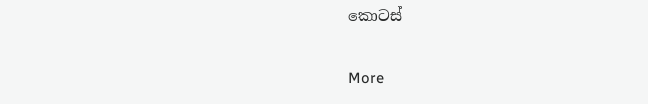කොටස්

More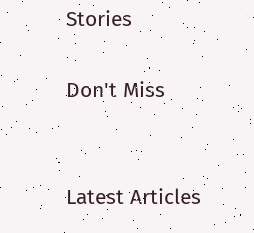Stories

Don't Miss


Latest Articles